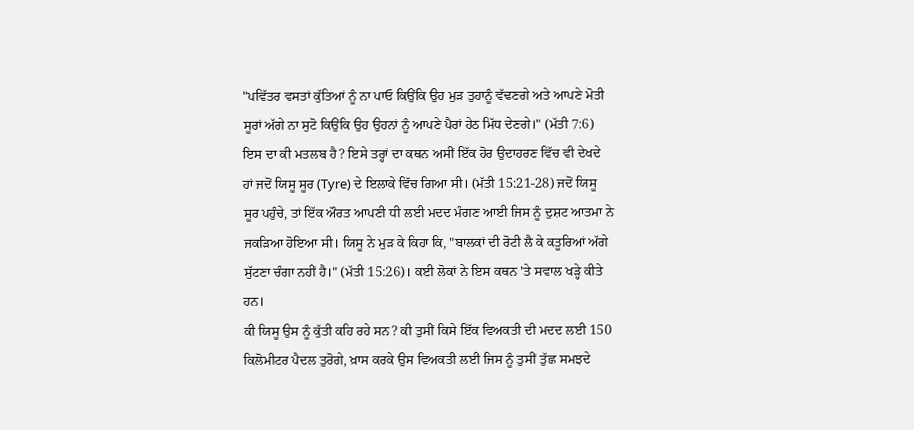"ਪਵਿੱਤਰ ਵਸਤਾਂ ਕੁੱਤਿਆਂ ਨੂੰ ਨਾ ਪਾਓ ਕਿਉਂਕਿ ਉਹ ਮੁੜ ਤੁਹਾਨੂੰ ਵੱਢਣਗੇ ਅਤੇ ਆਪਣੇ ਮੋਤੀ ਸੂਰਾਂ ਅੱਗੇ ਨਾ ਸੁਟੋ ਕਿਉਂਕਿ ਉਹ ਉਹਨਾਂ ਨੂੰ ਆਪਣੇ ਪੈਰਾਂ ਹੇਠ ਮਿੱਧ ਦੇਣਗੇ।" (ਮੱਤੀ 7:6) ਇਸ ਦਾ ਕੀ ਮਤਲਬ ਹੈ? ਇਸੇ ਤਰ੍ਹਾਂ ਦਾ ਕਥਨ ਅਸੀਂ ਇੱਕ ਹੋਰ ਉਦਾਹਰਣ ਵਿੱਚ ਵੀ ਦੇਖਦੇ ਹਾਂ ਜਦੋਂ ਯਿਸੂ ਸੂਰ (Tyre) ਦੇ ਇਲਾਕੇ ਵਿੱਚ ਗਿਆ ਸੀ। (ਮੱਤੀ 15:21-28) ਜਦੋਂ ਯਿਸੂ ਸੂਰ ਪਹੁੰਚੇ, ਤਾਂ ਇੱਕ ਔਰਤ ਆਪਣੀ ਧੀ ਲਈ ਮਦਦ ਮੰਗਣ ਆਈ ਜਿਸ ਨੂੰ ਦੁਸ਼ਟ ਆਤਮਾ ਨੇ ਜਕੜਿਆ ਹੋਇਆ ਸੀ। ਯਿਸੂ ਨੇ ਮੁੜ ਕੇ ਕਿਹਾ ਕਿ, "ਬਾਲਕਾਂ ਦੀ ਰੋਟੀ ਲੈ ਕੇ ਕਤੂਰਿਆਂ ਅੱਗੇ ਸੁੱਟਣਾ ਚੰਗਾ ਨਹੀਂ ਹੈ।" (ਮੱਤੀ 15:26)। ਕਈ ਲੋਕਾਂ ਨੇ ਇਸ ਕਥਨ 'ਤੇ ਸਵਾਲ ਖੜ੍ਹੇ ਕੀਤੇ ਹਨ।
ਕੀ ਯਿਸੂ ਉਸ ਨੂੰ ਕੁੱਤੀ ਕਹਿ ਰਹੇ ਸਨ? ਕੀ ਤੁਸੀਂ ਕਿਸੇ ਇੱਕ ਵਿਅਕਤੀ ਦੀ ਮਦਦ ਲਈ 150 ਕਿਲੋਮੀਟਰ ਪੈਦਲ ਤੁਰੋਗੇ, ਖ਼ਾਸ ਕਰਕੇ ਉਸ ਵਿਅਕਤੀ ਲਈ ਜਿਸ ਨੂੰ ਤੁਸੀਂ ਤੁੱਛ ਸਮਝਦੇ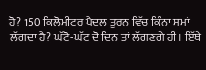ਹੋ? 150 ਕਿਲੋਮੀਟਰ ਪੈਦਲ ਤੁਰਨ ਵਿੱਚ ਕਿੰਨਾ ਸਮਾਂ ਲੱਗਦਾ ਹੈ? ਘੱਟੋ-ਘੱਟ ਦੋ ਦਿਨ ਤਾਂ ਲੱਗਣਗੇ ਹੀ। ਇੱਥੇ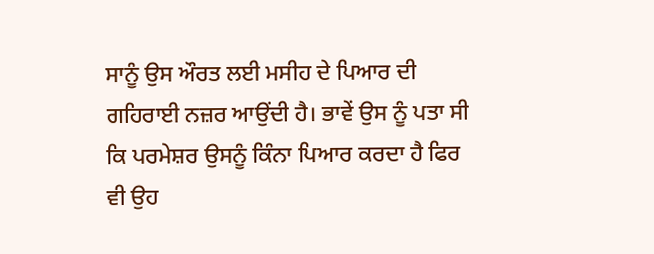ਸਾਨੂੰ ਉਸ ਔਰਤ ਲਈ ਮਸੀਹ ਦੇ ਪਿਆਰ ਦੀ ਗਹਿਰਾਈ ਨਜ਼ਰ ਆਉਂਦੀ ਹੈ। ਭਾਵੇਂ ਉਸ ਨੂੰ ਪਤਾ ਸੀ ਕਿ ਪਰਮੇਸ਼ਰ ਉਸਨੂੰ ਕਿੰਨਾ ਪਿਆਰ ਕਰਦਾ ਹੈ ਫਿਰ ਵੀ ਉਹ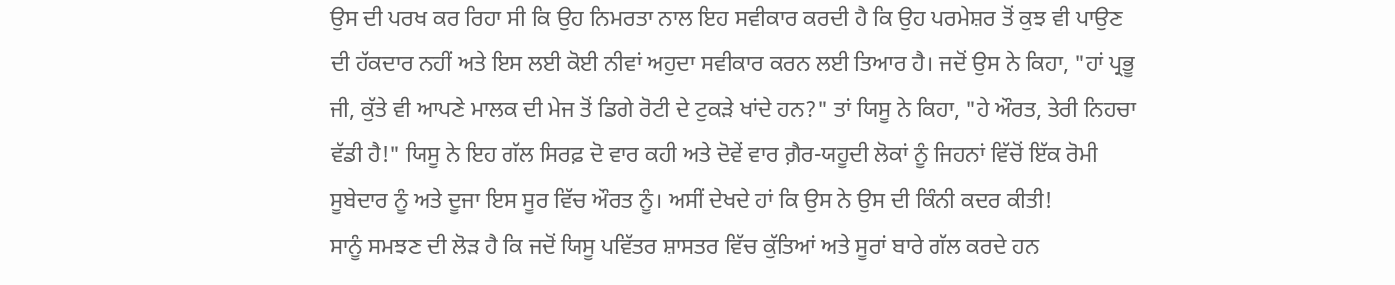ਉਸ ਦੀ ਪਰਖ ਕਰ ਰਿਹਾ ਸੀ ਕਿ ਉਹ ਨਿਮਰਤਾ ਨਾਲ ਇਹ ਸਵੀਕਾਰ ਕਰਦੀ ਹੈ ਕਿ ਉਹ ਪਰਮੇਸ਼ਰ ਤੋਂ ਕੁਝ ਵੀ ਪਾਉਣ ਦੀ ਹੱਕਦਾਰ ਨਹੀਂ ਅਤੇ ਇਸ ਲਈ ਕੋਈ ਨੀਵਾਂ ਅਹੁਦਾ ਸਵੀਕਾਰ ਕਰਨ ਲਈ ਤਿਆਰ ਹੈ। ਜਦੋਂ ਉਸ ਨੇ ਕਿਹਾ, "ਹਾਂ ਪ੍ਰਭੂ ਜੀ, ਕੁੱਤੇ ਵੀ ਆਪਣੇ ਮਾਲਕ ਦੀ ਮੇਜ ਤੋਂ ਡਿਗੇ ਰੋਟੀ ਦੇ ਟੁਕੜੇ ਖਾਂਦੇ ਹਨ?" ਤਾਂ ਯਿਸੂ ਨੇ ਕਿਹਾ, "ਹੇ ਔਰਤ, ਤੇਰੀ ਨਿਹਚਾ ਵੱਡੀ ਹੈ!" ਯਿਸੂ ਨੇ ਇਹ ਗੱਲ ਸਿਰਫ਼ ਦੋ ਵਾਰ ਕਹੀ ਅਤੇ ਦੋਵੇਂ ਵਾਰ ਗ਼ੈਰ-ਯਹੂਦੀ ਲੋਕਾਂ ਨੂੰ ਜਿਹਨਾਂ ਵਿੱਚੋਂ ਇੱਕ ਰੋਮੀ ਸੂਬੇਦਾਰ ਨੂੰ ਅਤੇ ਦੂਜਾ ਇਸ ਸੂਰ ਵਿੱਚ ਔਰਤ ਨੂੰ। ਅਸੀਂ ਦੇਖਦੇ ਹਾਂ ਕਿ ਉਸ ਨੇ ਉਸ ਦੀ ਕਿੰਨੀ ਕਦਰ ਕੀਤੀ!
ਸਾਨੂੰ ਸਮਝਣ ਦੀ ਲੋੜ ਹੈ ਕਿ ਜਦੋਂ ਯਿਸੂ ਪਵਿੱਤਰ ਸ਼ਾਸਤਰ ਵਿੱਚ ਕੁੱਤਿਆਂ ਅਤੇ ਸੂਰਾਂ ਬਾਰੇ ਗੱਲ ਕਰਦੇ ਹਨ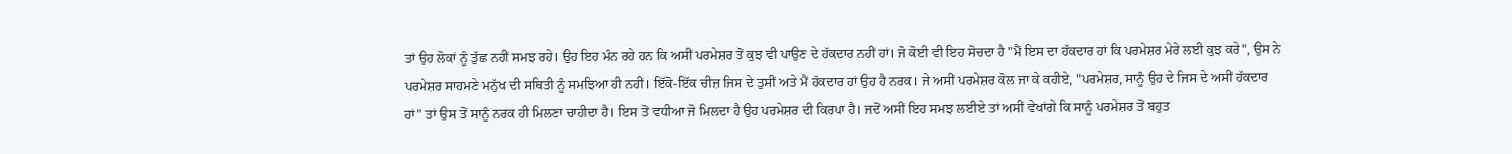ਤਾਂ ਉਹ ਲੋਕਾਂ ਨੂੰ ਤੁੱਛ ਨਹੀਂ ਸਮਝ ਰਹੇ। ਉਹ ਇਹ ਮੰਨ ਰਹੇ ਹਨ ਕਿ ਅਸੀਂ ਪਰਮੇਸ਼ਰ ਤੋਂ ਕੁਝ ਵੀ ਪਾਉਣ ਦੇ ਹੱਕਦਾਰ ਨਹੀਂ ਹਾਂ। ਜੋ ਕੋਈ ਵੀ ਇਹ ਸੋਚਦਾ ਹੈ "ਮੈਂ ਇਸ ਦਾ ਹੱਕਦਾਰ ਹਾਂ ਕਿ ਪਰਮੇਸ਼ਰ ਮੇਰੇ ਲਈ ਕੁਝ ਕਰੇ", ਉਸ ਨੇ ਪਰਮੇਸ਼ਰ ਸਾਹਮਣੇ ਮਨੁੱਖ ਦੀ ਸਥਿਤੀ ਨੂੰ ਸਮਝਿਆ ਹੀ ਨਹੀਂ। ਇੱਕੋ-ਇੱਕ ਚੀਜ਼ ਜਿਸ ਦੇ ਤੁਸੀਂ ਅਤੇ ਮੈਂ ਹੱਕਦਾਰ ਹਾਂ ਉਹ ਹੈ ਨਰਕ। ਜੇ ਅਸੀਂ ਪਰਮੇਸ਼ਰ ਕੋਲ ਜਾ ਕੇ ਕਹੀਏ, "ਪਰਮੇਸ਼ਰ, ਸਾਨੂੰ ਉਹ ਦੇ ਜਿਸ ਦੇ ਅਸੀਂ ਹੱਕਦਾਰ ਹਾਂ" ਤਾਂ ਉਸ ਤੋਂ ਸਾਨੂੰ ਨਰਕ ਹੀ ਮਿਲਣਾ ਚਾਹੀਦਾ ਹੈ। ਇਸ ਤੋਂ ਵਧੀਆ ਜੋ ਮਿਲਦਾ ਹੈ ਉਹ ਪਰਮੇਸ਼ਰ ਦੀ ਕਿਰਪਾ ਹੈ। ਜਦੋਂ ਅਸੀਂ ਇਹ ਸਮਝ ਲਈਏ ਤਾਂ ਅਸੀਂ ਵੇਖਾਂਗੇ ਕਿ ਸਾਨੂੰ ਪਰਮੇਸ਼ਰ ਤੋਂ ਬਹੁਤ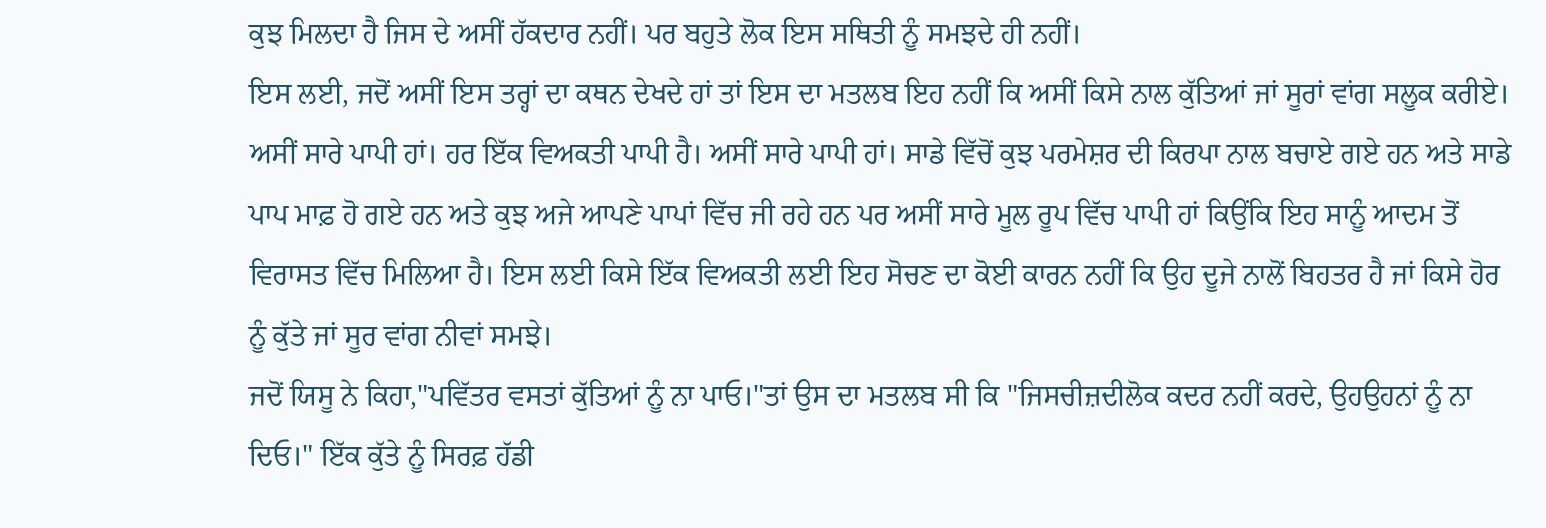ਕੁਝ ਮਿਲਦਾ ਹੈ ਜਿਸ ਦੇ ਅਸੀਂ ਹੱਕਦਾਰ ਨਹੀਂ। ਪਰ ਬਹੁਤੇ ਲੋਕ ਇਸ ਸਥਿਤੀ ਨੂੰ ਸਮਝਦੇ ਹੀ ਨਹੀਂ।
ਇਸ ਲਈ, ਜਦੋਂ ਅਸੀਂ ਇਸ ਤਰ੍ਹਾਂ ਦਾ ਕਥਨ ਦੇਖਦੇ ਹਾਂ ਤਾਂ ਇਸ ਦਾ ਮਤਲਬ ਇਹ ਨਹੀਂ ਕਿ ਅਸੀਂ ਕਿਸੇ ਨਾਲ ਕੁੱਤਿਆਂ ਜਾਂ ਸੂਰਾਂ ਵਾਂਗ ਸਲੂਕ ਕਰੀਏ। ਅਸੀਂ ਸਾਰੇ ਪਾਪੀ ਹਾਂ। ਹਰ ਇੱਕ ਵਿਅਕਤੀ ਪਾਪੀ ਹੈ। ਅਸੀਂ ਸਾਰੇ ਪਾਪੀ ਹਾਂ। ਸਾਡੇ ਵਿੱਚੋਂ ਕੁਝ ਪਰਮੇਸ਼ਰ ਦੀ ਕਿਰਪਾ ਨਾਲ ਬਚਾਏ ਗਏ ਹਨ ਅਤੇ ਸਾਡੇ ਪਾਪ ਮਾਫ਼ ਹੋ ਗਏ ਹਨ ਅਤੇ ਕੁਝ ਅਜੇ ਆਪਣੇ ਪਾਪਾਂ ਵਿੱਚ ਜੀ ਰਹੇ ਹਨ ਪਰ ਅਸੀਂ ਸਾਰੇ ਮੂਲ ਰੂਪ ਵਿੱਚ ਪਾਪੀ ਹਾਂ ਕਿਉਂਕਿ ਇਹ ਸਾਨੂੰ ਆਦਮ ਤੋਂ ਵਿਰਾਸਤ ਵਿੱਚ ਮਿਲਿਆ ਹੈ। ਇਸ ਲਈ ਕਿਸੇ ਇੱਕ ਵਿਅਕਤੀ ਲਈ ਇਹ ਸੋਚਣ ਦਾ ਕੋਈ ਕਾਰਨ ਨਹੀਂ ਕਿ ਉਹ ਦੂਜੇ ਨਾਲੋਂ ਬਿਹਤਰ ਹੈ ਜਾਂ ਕਿਸੇ ਹੋਰ ਨੂੰ ਕੁੱਤੇ ਜਾਂ ਸੂਰ ਵਾਂਗ ਨੀਵਾਂ ਸਮਝੇ।
ਜਦੋਂ ਯਿਸੂ ਨੇ ਕਿਹਾ,"ਪਵਿੱਤਰ ਵਸਤਾਂ ਕੁੱਤਿਆਂ ਨੂੰ ਨਾ ਪਾਓ।"ਤਾਂ ਉਸ ਦਾ ਮਤਲਬ ਸੀ ਕਿ "ਜਿਸਚੀਜ਼ਦੀਲੋਕ ਕਦਰ ਨਹੀਂ ਕਰਦੇ, ਉਹਉਹਨਾਂ ਨੂੰ ਨਾ ਦਿਓ।" ਇੱਕ ਕੁੱਤੇ ਨੂੰ ਸਿਰਫ਼ ਹੱਡੀ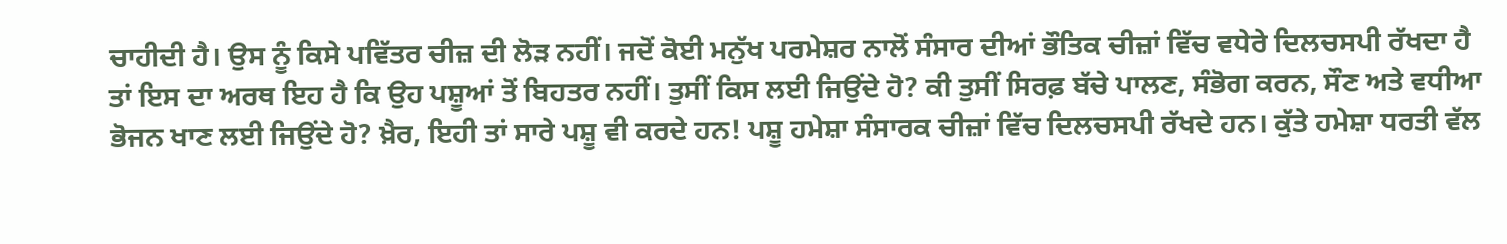ਚਾਹੀਦੀ ਹੈ। ਉਸ ਨੂੰ ਕਿਸੇ ਪਵਿੱਤਰ ਚੀਜ਼ ਦੀ ਲੋੜ ਨਹੀਂ। ਜਦੋਂ ਕੋਈ ਮਨੁੱਖ ਪਰਮੇਸ਼ਰ ਨਾਲੋਂ ਸੰਸਾਰ ਦੀਆਂ ਭੌਤਿਕ ਚੀਜ਼ਾਂ ਵਿੱਚ ਵਧੇਰੇ ਦਿਲਚਸਪੀ ਰੱਖਦਾ ਹੈ ਤਾਂ ਇਸ ਦਾ ਅਰਥ ਇਹ ਹੈ ਕਿ ਉਹ ਪਸ਼ੂਆਂ ਤੋਂ ਬਿਹਤਰ ਨਹੀਂ। ਤੁਸੀਂ ਕਿਸ ਲਈ ਜਿਉਂਦੇ ਹੋ? ਕੀ ਤੁਸੀਂ ਸਿਰਫ਼ ਬੱਚੇ ਪਾਲਣ, ਸੰਭੋਗ ਕਰਨ, ਸੌਣ ਅਤੇ ਵਧੀਆ ਭੋਜਨ ਖਾਣ ਲਈ ਜਿਉਂਦੇ ਹੋ? ਖ਼ੈਰ, ਇਹੀ ਤਾਂ ਸਾਰੇ ਪਸ਼ੂ ਵੀ ਕਰਦੇ ਹਨ! ਪਸ਼ੂ ਹਮੇਸ਼ਾ ਸੰਸਾਰਕ ਚੀਜ਼ਾਂ ਵਿੱਚ ਦਿਲਚਸਪੀ ਰੱਖਦੇ ਹਨ। ਕੁੱਤੇ ਹਮੇਸ਼ਾ ਧਰਤੀ ਵੱਲ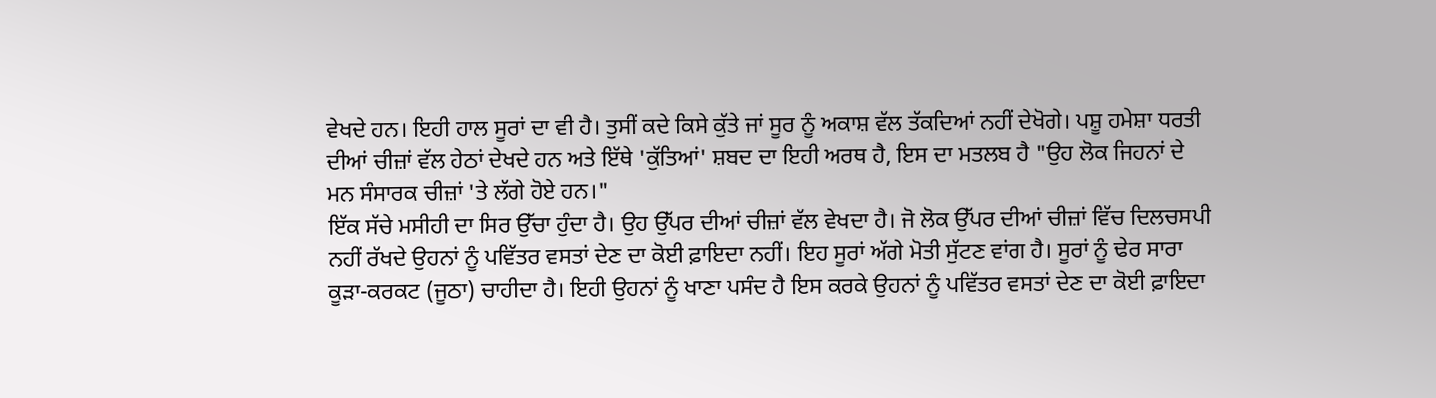ਵੇਖਦੇ ਹਨ। ਇਹੀ ਹਾਲ ਸੂਰਾਂ ਦਾ ਵੀ ਹੈ। ਤੁਸੀਂ ਕਦੇ ਕਿਸੇ ਕੁੱਤੇ ਜਾਂ ਸੂਰ ਨੂੰ ਅਕਾਸ਼ ਵੱਲ ਤੱਕਦਿਆਂ ਨਹੀਂ ਦੇਖੋਗੇ। ਪਸ਼ੂ ਹਮੇਸ਼ਾ ਧਰਤੀ ਦੀਆਂ ਚੀਜ਼ਾਂ ਵੱਲ ਹੇਠਾਂ ਦੇਖਦੇ ਹਨ ਅਤੇ ਇੱਥੇ 'ਕੁੱਤਿਆਂ' ਸ਼ਬਦ ਦਾ ਇਹੀ ਅਰਥ ਹੈ, ਇਸ ਦਾ ਮਤਲਬ ਹੈ "ਉਹ ਲੋਕ ਜਿਹਨਾਂ ਦੇ ਮਨ ਸੰਸਾਰਕ ਚੀਜ਼ਾਂ 'ਤੇ ਲੱਗੇ ਹੋਏ ਹਨ।"
ਇੱਕ ਸੱਚੇ ਮਸੀਹੀ ਦਾ ਸਿਰ ਉੱਚਾ ਹੁੰਦਾ ਹੈ। ਉਹ ਉੱਪਰ ਦੀਆਂ ਚੀਜ਼ਾਂ ਵੱਲ ਵੇਖਦਾ ਹੈ। ਜੋ ਲੋਕ ਉੱਪਰ ਦੀਆਂ ਚੀਜ਼ਾਂ ਵਿੱਚ ਦਿਲਚਸਪੀ ਨਹੀਂ ਰੱਖਦੇ ਉਹਨਾਂ ਨੂੰ ਪਵਿੱਤਰ ਵਸਤਾਂ ਦੇਣ ਦਾ ਕੋਈ ਫ਼ਾਇਦਾ ਨਹੀਂ। ਇਹ ਸੂਰਾਂ ਅੱਗੇ ਮੋਤੀ ਸੁੱਟਣ ਵਾਂਗ ਹੈ। ਸੂਰਾਂ ਨੂੰ ਢੇਰ ਸਾਰਾ ਕੂੜਾ-ਕਰਕਟ (ਜੂਠਾ) ਚਾਹੀਦਾ ਹੈ। ਇਹੀ ਉਹਨਾਂ ਨੂੰ ਖਾਣਾ ਪਸੰਦ ਹੈ ਇਸ ਕਰਕੇ ਉਹਨਾਂ ਨੂੰ ਪਵਿੱਤਰ ਵਸਤਾਂ ਦੇਣ ਦਾ ਕੋਈ ਫ਼ਾਇਦਾ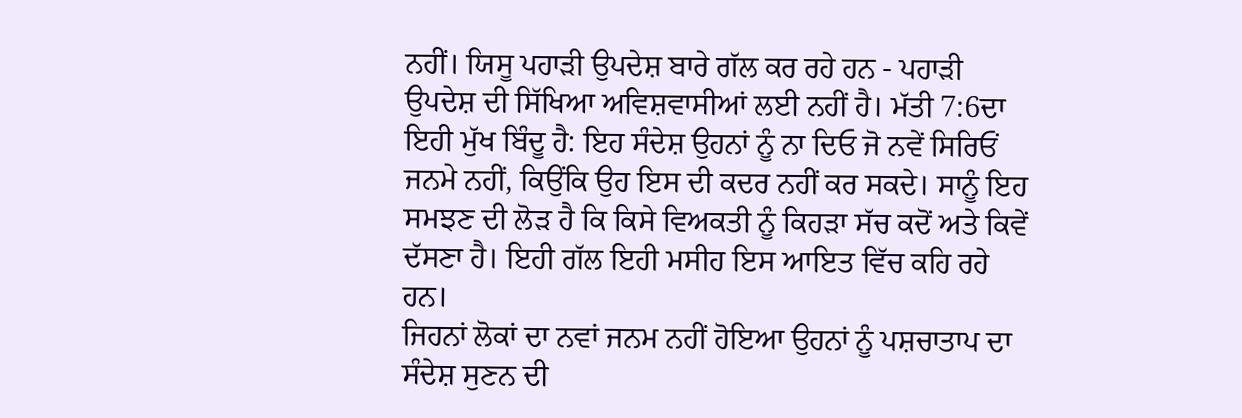ਨਹੀਂ। ਯਿਸੂ ਪਹਾੜੀ ਉਪਦੇਸ਼ ਬਾਰੇ ਗੱਲ ਕਰ ਰਹੇ ਹਨ - ਪਹਾੜੀ ਉਪਦੇਸ਼ ਦੀ ਸਿੱਖਿਆ ਅਵਿਸ਼ਵਾਸੀਆਂ ਲਈ ਨਹੀਂ ਹੈ। ਮੱਤੀ 7:6ਦਾ ਇਹੀ ਮੁੱਖ ਬਿੰਦੂ ਹੈ: ਇਹ ਸੰਦੇਸ਼ ਉਹਨਾਂ ਨੂੰ ਨਾ ਦਿਓ ਜੋ ਨਵੇਂ ਸਿਰਿਓਂ ਜਨਮੇ ਨਹੀਂ, ਕਿਉਂਕਿ ਉਹ ਇਸ ਦੀ ਕਦਰ ਨਹੀਂ ਕਰ ਸਕਦੇ। ਸਾਨੂੰ ਇਹ ਸਮਝਣ ਦੀ ਲੋੜ ਹੈ ਕਿ ਕਿਸੇ ਵਿਅਕਤੀ ਨੂੰ ਕਿਹੜਾ ਸੱਚ ਕਦੋਂ ਅਤੇ ਕਿਵੇਂ ਦੱਸਣਾ ਹੈ। ਇਹੀ ਗੱਲ ਇਹੀ ਮਸੀਹ ਇਸ ਆਇਤ ਵਿੱਚ ਕਹਿ ਰਹੇ ਹਨ।
ਜਿਹਨਾਂ ਲੋਕਾਂ ਦਾ ਨਵਾਂ ਜਨਮ ਨਹੀਂ ਹੋਇਆ ਉਹਨਾਂ ਨੂੰ ਪਸ਼ਚਾਤਾਪ ਦਾ ਸੰਦੇਸ਼ ਸੁਣਨ ਦੀ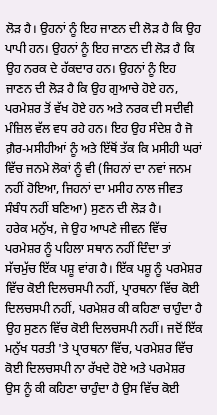ਲੋੜ ਹੈ। ਉਹਨਾਂ ਨੂੰ ਇਹ ਜਾਣਨ ਦੀ ਲੋੜ ਹੈ ਕਿ ਉਹ ਪਾਪੀ ਹਨ। ਉਹਨਾਂ ਨੂੰ ਇਹ ਜਾਣਨ ਦੀ ਲੋੜ ਹੈ ਕਿ ਉਹ ਨਰਕ ਦੇ ਹੱਕਦਾਰ ਹਨ। ਉਹਨਾਂ ਨੂੰ ਇਹ ਜਾਣਨ ਦੀ ਲੋੜ ਹੈ ਕਿ ਉਹ ਗੁਆਚੇ ਹੋਏ ਹਨ, ਪਰਮੇਸ਼ਰ ਤੋਂ ਵੱਖ ਹੋਏ ਹਨ ਅਤੇ ਨਰਕ ਦੀ ਸਦੀਵੀ ਮੰਜ਼ਿਲ ਵੱਲ ਵਧ ਰਹੇ ਹਨ। ਇਹ ਉਹ ਸੰਦੇਸ਼ ਹੈ ਜੋ ਗ਼ੈਰ-ਮਸੀਹੀਆਂ ਨੂੰ ਅਤੇ ਇੱਥੋਂ ਤੱਕ ਕਿ ਮਸੀਹੀ ਘਰਾਂ ਵਿੱਚ ਜਨਮੇ ਲੋਕਾਂ ਨੂੰ ਵੀ (ਜਿਹਨਾਂ ਦਾ ਨਵਾਂ ਜਨਮ ਨਹੀਂ ਹੋਇਆ, ਜਿਹਨਾਂ ਦਾ ਮਸੀਹ ਨਾਲ ਜੀਵਤ ਸੰਬੰਧ ਨਹੀਂ ਬਣਿਆ) ਸੁਣਨ ਦੀ ਲੋੜ ਹੈ।
ਹਰੇਕ ਮਨੁੱਖ, ਜੇ ਉਹ ਆਪਣੇ ਜੀਵਨ ਵਿੱਚ ਪਰਮੇਸ਼ਰ ਨੂੰ ਪਹਿਲਾ ਸਥਾਨ ਨਹੀਂ ਦਿੰਦਾ ਤਾਂ ਸੱਚਮੁੱਚ ਇੱਕ ਪਸ਼ੂ ਵਾਂਗ ਹੈ। ਇੱਕ ਪਸ਼ੂ ਨੂੰ ਪਰਮੇਸ਼ਰ ਵਿੱਚ ਕੋਈ ਦਿਲਚਸਪੀ ਨਹੀਂ, ਪ੍ਰਾਰਥਨਾ ਵਿੱਚ ਕੋਈ ਦਿਲਚਸਪੀ ਨਹੀਂ, ਪਰਮੇਸ਼ਰ ਕੀ ਕਹਿਣਾ ਚਾਹੁੰਦਾ ਹੈ ਉਹ ਸੁਣਨ ਵਿੱਚ ਕੋਈ ਦਿਲਚਸਪੀ ਨਹੀਂ। ਜਦੋਂ ਇੱਕ ਮਨੁੱਖ ਧਰਤੀ 'ਤੇ ਪ੍ਰਾਰਥਨਾ ਵਿੱਚ, ਪਰਮੇਸ਼ਰ ਵਿੱਚ ਕੋਈ ਦਿਲਚਸਪੀ ਨਾ ਰੱਖਦੇ ਹੋਏ ਅਤੇ ਪਰਮੇਸ਼ਰ ਉਸ ਨੂੰ ਕੀ ਕਹਿਣਾ ਚਾਹੁੰਦਾ ਹੈ ਉਸ ਵਿੱਚ ਕੋਈ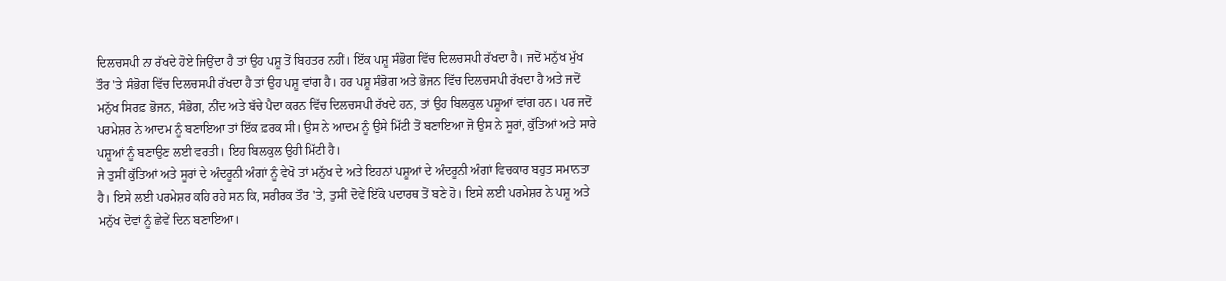ਦਿਲਚਸਪੀ ਨਾ ਰੱਖਦੇ ਹੋਏ ਜਿਉਂਦਾ ਹੈ ਤਾਂ ਉਹ ਪਸ਼ੂ ਤੋਂ ਬਿਹਤਰ ਨਹੀਂ। ਇੱਕ ਪਸ਼ੂ ਸੰਭੋਗ ਵਿੱਚ ਦਿਲਚਸਪੀ ਰੱਖਦਾ ਹੈ। ਜਦੋਂ ਮਨੁੱਖ ਮੁੱਖ ਤੌਰ 'ਤੇ ਸੰਭੋਗ ਵਿੱਚ ਦਿਲਚਸਪੀ ਰੱਖਦਾ ਹੈ ਤਾਂ ਉਹ ਪਸ਼ੂ ਵਾਂਗ ਹੈ। ਹਰ ਪਸ਼ੂ ਸੰਭੋਗ ਅਤੇ ਭੋਜਨ ਵਿੱਚ ਦਿਲਚਸਪੀ ਰੱਖਦਾ ਹੈ ਅਤੇ ਜਦੋਂ ਮਨੁੱਖ ਸਿਰਫ਼ ਭੋਜਨ, ਸੰਭੋਗ, ਨੀਂਦ ਅਤੇ ਬੱਚੇ ਪੈਦਾ ਕਰਨ ਵਿੱਚ ਦਿਲਚਸਪੀ ਰੱਖਦੇ ਹਨ, ਤਾਂ ਉਹ ਬਿਲਕੁਲ ਪਸ਼ੂਆਂ ਵਾਂਗ ਹਨ। ਪਰ ਜਦੋਂ ਪਰਮੇਸ਼ਰ ਨੇ ਆਦਮ ਨੂੰ ਬਣਾਇਆ ਤਾਂ ਇੱਕ ਫ਼ਰਕ ਸੀ। ਉਸ ਨੇ ਆਦਮ ਨੂੰ ਉਸੇ ਮਿੱਟੀ ਤੋਂ ਬਣਾਇਆ ਜੋ ਉਸ ਨੇ ਸੂਰਾਂ, ਕੁੱਤਿਆਂ ਅਤੇ ਸਾਰੇ ਪਸ਼ੂਆਂ ਨੂੰ ਬਣਾਉਣ ਲਈ ਵਰਤੀ। ਇਹ ਬਿਲਕੁਲ ਉਹੀ ਮਿੱਟੀ ਹੈ।
ਜੇ ਤੁਸੀਂ ਕੁੱਤਿਆਂ ਅਤੇ ਸੂਰਾਂ ਦੇ ਅੰਦਰੂਨੀ ਅੰਗਾਂ ਨੂੰ ਵੇਖੋ ਤਾਂ ਮਨੁੱਖ ਦੇ ਅਤੇ ਇਹਨਾਂ ਪਸ਼ੂਆਂ ਦੇ ਅੰਦਰੂਨੀ ਅੰਗਾਂ ਵਿਚਕਾਰ ਬਹੁਤ ਸਮਾਨਤਾ ਹੈ। ਇਸੇ ਲਈ ਪਰਮੇਸ਼ਰ ਕਹਿ ਰਹੇ ਸਨ ਕਿ, ਸਰੀਰਕ ਤੌਰ 'ਤੇ, ਤੁਸੀਂ ਦੋਵੇਂ ਇੱਕੋ ਪਦਾਰਥ ਤੋਂ ਬਣੇ ਹੋ। ਇਸੇ ਲਈ ਪਰਮੇਸ਼ਰ ਨੇ ਪਸ਼ੂ ਅਤੇ ਮਨੁੱਖ ਦੋਵਾਂ ਨੂੰ ਛੇਵੇਂ ਦਿਨ ਬਣਾਇਆ।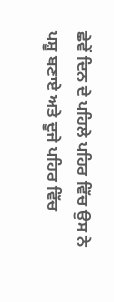ਛੇਵੇਂ ਦਿਨ ਦੇ ਪਹਿਲੇ ਪਹਿਰ ਵਿੱਚ ਉਸ ਨੇ ਪਸ਼ੂ ਬਣਾਏ ਅਤੇ ਦੂਜੇ ਪਹਿਰ ਵਿੱਚ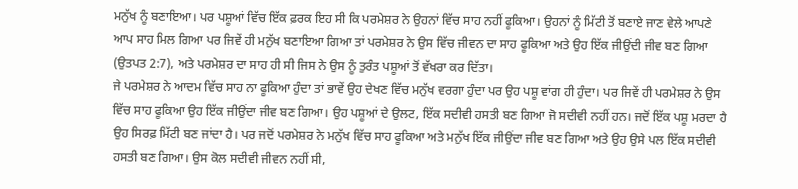ਮਨੁੱਖ ਨੂੰ ਬਣਾਇਆ। ਪਰ ਪਸ਼ੂਆਂ ਵਿੱਚ ਇੱਕ ਫ਼ਰਕ ਇਹ ਸੀ ਕਿ ਪਰਮੇਸ਼ਰ ਨੇ ਉਹਨਾਂ ਵਿੱਚ ਸਾਹ ਨਹੀਂ ਫੂਕਿਆ। ਉਹਨਾਂ ਨੂੰ ਮਿੱਟੀ ਤੋਂ ਬਣਾਏ ਜਾਣ ਵੇਲੇ ਆਪਣੇ ਆਪ ਸਾਹ ਮਿਲ ਗਿਆ ਪਰ ਜਿਵੇਂ ਹੀ ਮਨੁੱਖ ਬਣਾਇਆ ਗਿਆ ਤਾਂ ਪਰਮੇਸ਼ਰ ਨੇ ਉਸ ਵਿੱਚ ਜੀਵਨ ਦਾ ਸਾਹ ਫੂਕਿਆ ਅਤੇ ਉਹ ਇੱਕ ਜੀਉਂਦੀ ਜੀਵ ਬਣ ਗਿਆ (ਉਤਪਤ 2:7), ਅਤੇ ਪਰਮੇਸ਼ਰ ਦਾ ਸਾਹ ਹੀ ਸੀ ਜਿਸ ਨੇ ਉਸ ਨੂੰ ਤੁਰੰਤ ਪਸ਼ੂਆਂ ਤੋਂ ਵੱਖਰਾ ਕਰ ਦਿੱਤਾ।
ਜੇ ਪਰਮੇਸ਼ਰ ਨੇ ਆਦਮ ਵਿੱਚ ਸਾਹ ਨਾ ਫੂਕਿਆ ਹੁੰਦਾ ਤਾਂ ਭਾਵੇਂ ਉਹ ਦੇਖਣ ਵਿੱਚ ਮਨੁੱਖ ਵਰਗਾ ਹੁੰਦਾ ਪਰ ਉਹ ਪਸ਼ੂ ਵਾਂਗ ਹੀ ਹੁੰਦਾ। ਪਰ ਜਿਵੇਂ ਹੀ ਪਰਮੇਸ਼ਰ ਨੇ ਉਸ ਵਿੱਚ ਸਾਹ ਫੂਕਿਆ ਉਹ ਇੱਕ ਜੀਉਂਦਾ ਜੀਵ ਬਣ ਗਿਆ। ਉਹ ਪਸ਼ੂਆਂ ਦੇ ਉਲਟ, ਇੱਕ ਸਦੀਵੀ ਹਸਤੀ ਬਣ ਗਿਆ ਜੋ ਸਦੀਵੀ ਨਹੀਂ ਹਨ। ਜਦੋਂ ਇੱਕ ਪਸ਼ੂ ਮਰਦਾ ਹੈ ਉਹ ਸਿਰਫ਼ ਮਿੱਟੀ ਬਣ ਜਾਂਦਾ ਹੈ। ਪਰ ਜਦੋਂ ਪਰਮੇਸ਼ਰ ਨੇ ਮਨੁੱਖ ਵਿੱਚ ਸਾਹ ਫੂਕਿਆ ਅਤੇ ਮਨੁੱਖ ਇੱਕ ਜੀਉਂਦਾ ਜੀਵ ਬਣ ਗਿਆ ਅਤੇ ਉਹ ਉਸੇ ਪਲ ਇੱਕ ਸਦੀਵੀ ਹਸਤੀ ਬਣ ਗਿਆ। ਉਸ ਕੋਲ ਸਦੀਵੀ ਜੀਵਨ ਨਹੀਂ ਸੀ,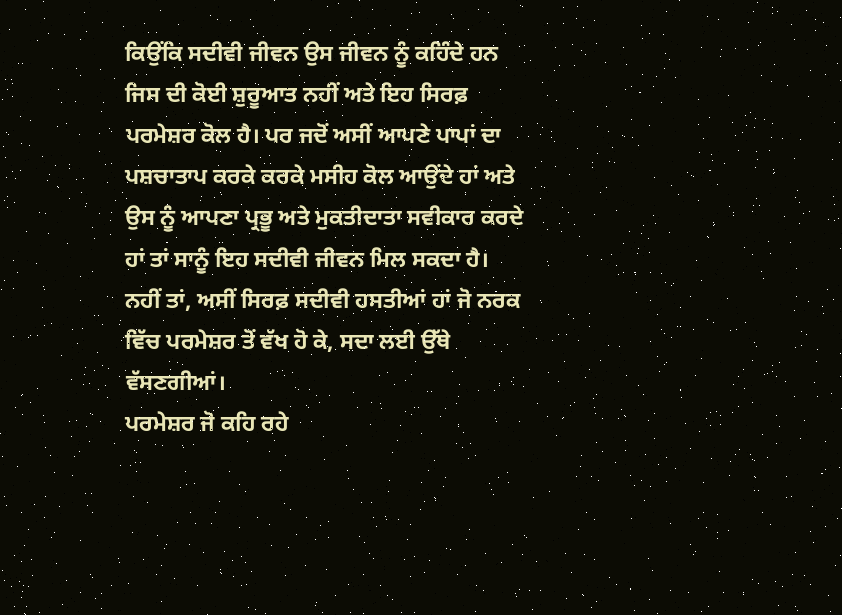ਕਿਉਂਕਿ ਸਦੀਵੀ ਜੀਵਨ ਉਸ ਜੀਵਨ ਨੂੰ ਕਹਿੰਦੇ ਹਨ ਜਿਸ ਦੀ ਕੋਈ ਸ਼ੁਰੂਆਤ ਨਹੀਂ ਅਤੇ ਇਹ ਸਿਰਫ਼ ਪਰਮੇਸ਼ਰ ਕੋਲ ਹੈ। ਪਰ ਜਦੋਂ ਅਸੀਂ ਆਪਣੇ ਪਾਪਾਂ ਦਾ ਪਸ਼ਚਾਤਾਪ ਕਰਕੇ ਕਰਕੇ ਮਸੀਹ ਕੋਲ ਆਉਂਦੇ ਹਾਂ ਅਤੇ ਉਸ ਨੂੰ ਆਪਣਾ ਪ੍ਰਭੂ ਅਤੇ ਮੁਕਤੀਦਾਤਾ ਸਵੀਕਾਰ ਕਰਦੇ ਹਾਂ ਤਾਂ ਸਾਨੂੰ ਇਹ ਸਦੀਵੀ ਜੀਵਨ ਮਿਲ ਸਕਦਾ ਹੈ। ਨਹੀਂ ਤਾਂ, ਅਸੀਂ ਸਿਰਫ਼ ਸਦੀਵੀ ਹਸਤੀਆਂ ਹਾਂ ਜੋ ਨਰਕ ਵਿੱਚ ਪਰਮੇਸ਼ਰ ਤੋਂ ਵੱਖ ਹੋ ਕੇ, ਸਦਾ ਲਈ ਉੱਥੇ ਵੱਸਣਗੀਆਂ।
ਪਰਮੇਸ਼ਰ ਜੋ ਕਹਿ ਰਹੇ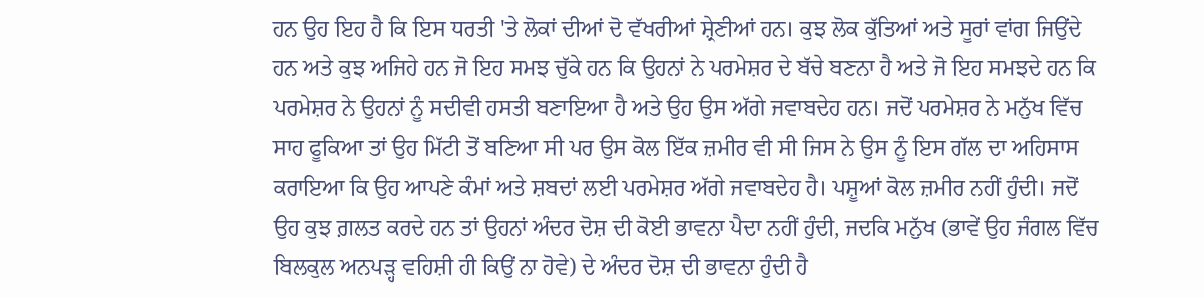ਹਨ ਉਹ ਇਹ ਹੈ ਕਿ ਇਸ ਧਰਤੀ 'ਤੇ ਲੋਕਾਂ ਦੀਆਂ ਦੋ ਵੱਖਰੀਆਂ ਸ਼੍ਰੇਣੀਆਂ ਹਨ। ਕੁਝ ਲੋਕ ਕੁੱਤਿਆਂ ਅਤੇ ਸੂਰਾਂ ਵਾਂਗ ਜਿਉਂਦੇ ਹਨ ਅਤੇ ਕੁਝ ਅਜਿਹੇ ਹਨ ਜੋ ਇਹ ਸਮਝ ਚੁੱਕੇ ਹਨ ਕਿ ਉਹਨਾਂ ਨੇ ਪਰਮੇਸ਼ਰ ਦੇ ਬੱਚੇ ਬਣਨਾ ਹੈ ਅਤੇ ਜੋ ਇਹ ਸਮਝਦੇ ਹਨ ਕਿ ਪਰਮੇਸ਼ਰ ਨੇ ਉਹਨਾਂ ਨੂੰ ਸਦੀਵੀ ਹਸਤੀ ਬਣਾਇਆ ਹੈ ਅਤੇ ਉਹ ਉਸ ਅੱਗੇ ਜਵਾਬਦੇਹ ਹਨ। ਜਦੋਂ ਪਰਮੇਸ਼ਰ ਨੇ ਮਨੁੱਖ ਵਿੱਚ ਸਾਹ ਫੂਕਿਆ ਤਾਂ ਉਹ ਮਿੱਟੀ ਤੋਂ ਬਣਿਆ ਸੀ ਪਰ ਉਸ ਕੋਲ ਇੱਕ ਜ਼ਮੀਰ ਵੀ ਸੀ ਜਿਸ ਨੇ ਉਸ ਨੂੰ ਇਸ ਗੱਲ ਦਾ ਅਹਿਸਾਸ ਕਰਾਇਆ ਕਿ ਉਹ ਆਪਣੇ ਕੰਮਾਂ ਅਤੇ ਸ਼ਬਦਾਂ ਲਈ ਪਰਮੇਸ਼ਰ ਅੱਗੇ ਜਵਾਬਦੇਹ ਹੈ। ਪਸ਼ੂਆਂ ਕੋਲ ਜ਼ਮੀਰ ਨਹੀਂ ਹੁੰਦੀ। ਜਦੋਂ ਉਹ ਕੁਝ ਗ਼ਲਤ ਕਰਦੇ ਹਨ ਤਾਂ ਉਹਨਾਂ ਅੰਦਰ ਦੋਸ਼ ਦੀ ਕੋਈ ਭਾਵਨਾ ਪੈਦਾ ਨਹੀਂ ਹੁੰਦੀ, ਜਦਕਿ ਮਨੁੱਖ (ਭਾਵੇਂ ਉਹ ਜੰਗਲ ਵਿੱਚ ਬਿਲਕੁਲ ਅਨਪੜ੍ਹ ਵਹਿਸ਼ੀ ਹੀ ਕਿਉਂ ਨਾ ਹੋਵੇ) ਦੇ ਅੰਦਰ ਦੋਸ਼ ਦੀ ਭਾਵਨਾ ਹੁੰਦੀ ਹੈ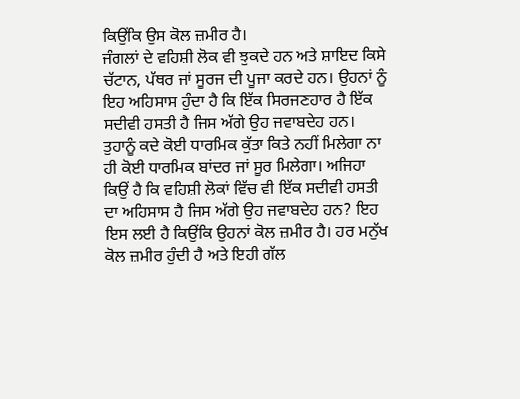ਕਿਉਂਕਿ ਉਸ ਕੋਲ ਜ਼ਮੀਰ ਹੈ।
ਜੰਗਲਾਂ ਦੇ ਵਹਿਸ਼ੀ ਲੋਕ ਵੀ ਝੁਕਦੇ ਹਨ ਅਤੇ ਸ਼ਾਇਦ ਕਿਸੇ ਚੱਟਾਨ, ਪੱਥਰ ਜਾਂ ਸੂਰਜ ਦੀ ਪੂਜਾ ਕਰਦੇ ਹਨ। ਉਹਨਾਂ ਨੂੰ ਇਹ ਅਹਿਸਾਸ ਹੁੰਦਾ ਹੈ ਕਿ ਇੱਕ ਸਿਰਜਣਹਾਰ ਹੈ ਇੱਕ ਸਦੀਵੀ ਹਸਤੀ ਹੈ ਜਿਸ ਅੱਗੇ ਉਹ ਜਵਾਬਦੇਹ ਹਨ। ਤੁਹਾਨੂੰ ਕਦੇ ਕੋਈ ਧਾਰਮਿਕ ਕੁੱਤਾ ਕਿਤੇ ਨਹੀਂ ਮਿਲੇਗਾ ਨਾ ਹੀ ਕੋਈ ਧਾਰਮਿਕ ਬਾਂਦਰ ਜਾਂ ਸੂਰ ਮਿਲੇਗਾ। ਅਜਿਹਾ ਕਿਉਂ ਹੈ ਕਿ ਵਹਿਸ਼ੀ ਲੋਕਾਂ ਵਿੱਚ ਵੀ ਇੱਕ ਸਦੀਵੀ ਹਸਤੀ ਦਾ ਅਹਿਸਾਸ ਹੈ ਜਿਸ ਅੱਗੇ ਉਹ ਜਵਾਬਦੇਹ ਹਨ? ਇਹ ਇਸ ਲਈ ਹੈ ਕਿਉਂਕਿ ਉਹਨਾਂ ਕੋਲ ਜ਼ਮੀਰ ਹੈ। ਹਰ ਮਨੁੱਖ ਕੋਲ ਜ਼ਮੀਰ ਹੁੰਦੀ ਹੈ ਅਤੇ ਇਹੀ ਗੱਲ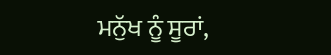ਮਨੁੱਖ ਨੂੰ ਸੂਰਾਂ,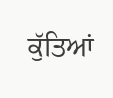ਕੁੱਤਿਆਂ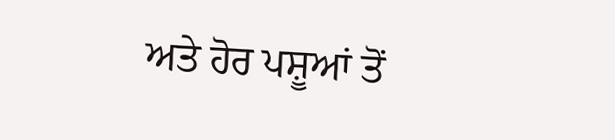ਅਤੇ ਹੋਰ ਪਸ਼ੂਆਂ ਤੋਂ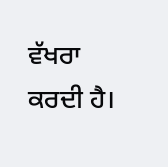ਵੱਖਰਾ ਕਰਦੀ ਹੈ।